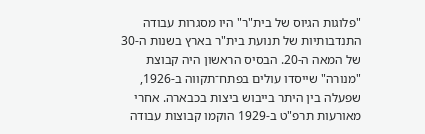"פלוגות הגיוס של בית"ר" היו מסגרות עבודה התנדבותיות של תנועת בית"ר בארץ בשנות ה-30 של המאה ה-20. הבסיס הראשון היה קבוצת "מנורה" שייסדו עולים בפתח־תקווה ב-1926, שפעלה בין היתר בייבוש ביצות בכבארה. אחרי מאורעות תרפ"ט ב-1929 הוקמו קבוצות עבודה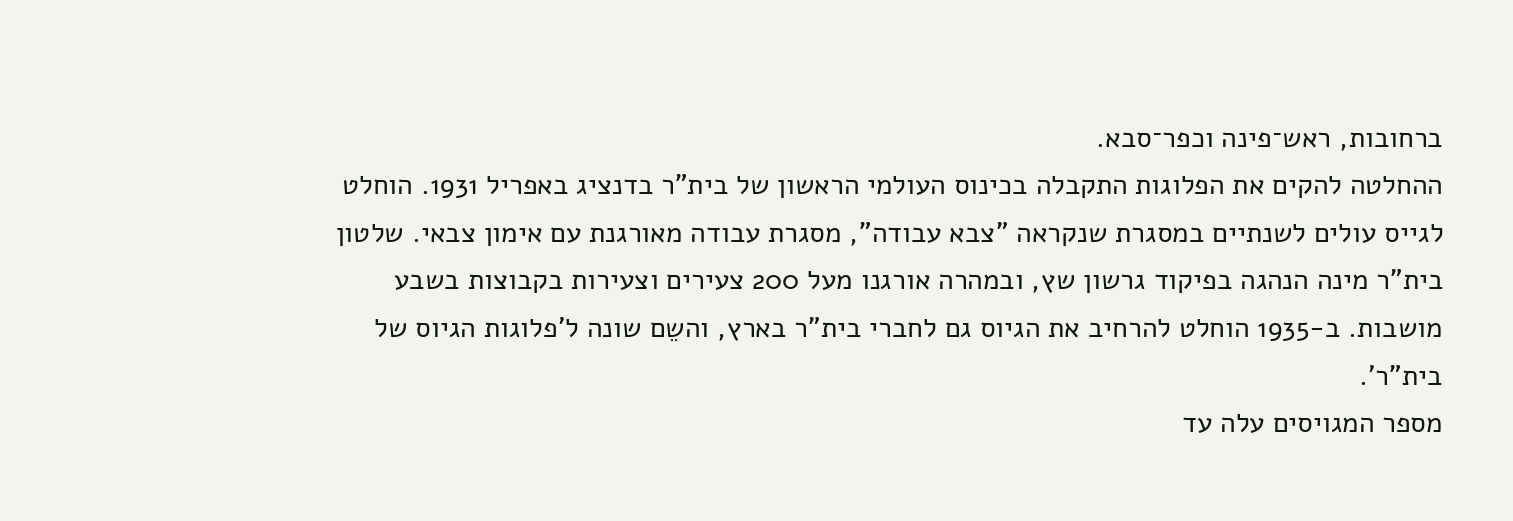ברחובות, ראש־פינה וכפר־סבא.
ההחלטה להקים את הפלוגות התקבלה בכינוס העולמי הראשון של בית"ר בדנציג באפריל 1931. הוחלט לגייס עולים לשנתיים במסגרת שנקראה "צבא עבודה", מסגרת עבודה מאורגנת עם אימון צבאי. שלטון בית"ר מינה הנהגה בפיקוד גרשון שץ, ובמהרה אורגנו מעל 200 צעירים וצעירות בקבוצות בשבע מושבות. ב-1935 הוחלט להרחיב את הגיוס גם לחברי בית"ר בארץ, והשֵם שונה ל'פלוגות הגיוס של בית"ר'.
מספר המגויסים עלה עד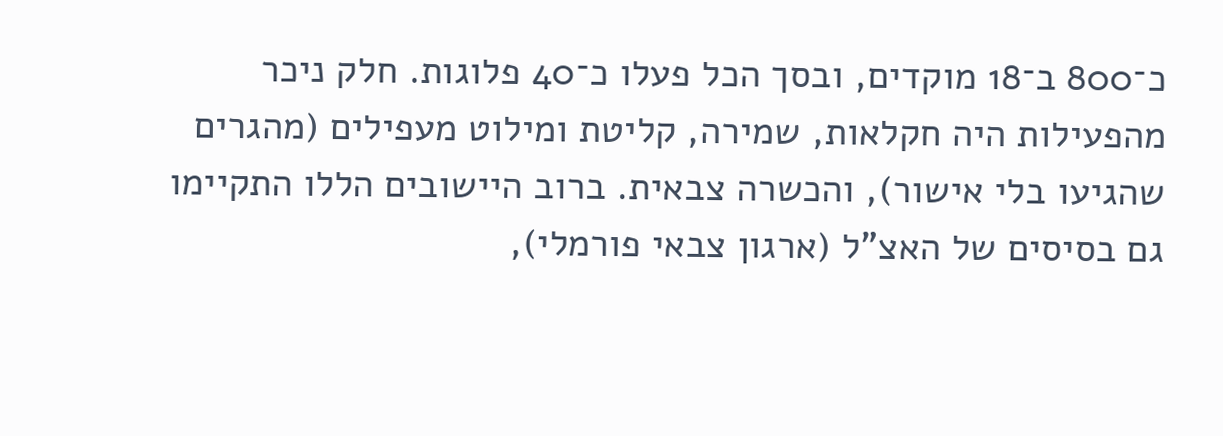כ־800 ב־18 מוקדים, ובסך הכל פעלו כ־40 פלוגות. חלק ניכר מהפעילות היה חקלאות, שמירה, קליטת ומילוט מעפילים (מהגרים שהגיעו בלי אישור), והכשרה צבאית. ברוב היישובים הללו התקיימו גם בסיסים של האצ"ל (ארגון צבאי פורמלי),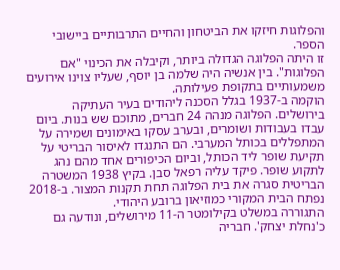והפלוגות חיזקו את הביטחון והחיים התרבותיים ביישובי הספר.
זו היתה הפלוגה הגדולה ביותר, וקיבלה את הכינוי "אם הפלוגות". בין אנשיה היה שלמה בן יוסף, שעליו צוינו אירועים משמעותיים בתקופת פעילותה.
הוקמה ב-1937 בגלל הסכנה ליהודים בעיר העתיקה בירושלים. הפלוגה מנהה 24 חברים, מתוכם שש בנות. ביום עבדו בעבודות ושומרים, ובערב עסקו באימונים ושמירה על המתפללים בכותל המערבי. הם התנגדו לאיסור הבריטי על תקיעת שופר ליד הכותל, וביום הכיפורים אחד מהם נהג לתקוע שופר. פיקד עליה רפאל סבן. בקיץ 1938 המשטרה הבריטית סגרה את בית הפלוגה תחת תקנות המצור. ב-2018 נפתח הבית המקורי כמוזיאון ברובע היהודי.
התגוררה במשלט בקילומטר ה-11 מירושלים, ונודעה גם כ'נחלת יצחק'. חבריה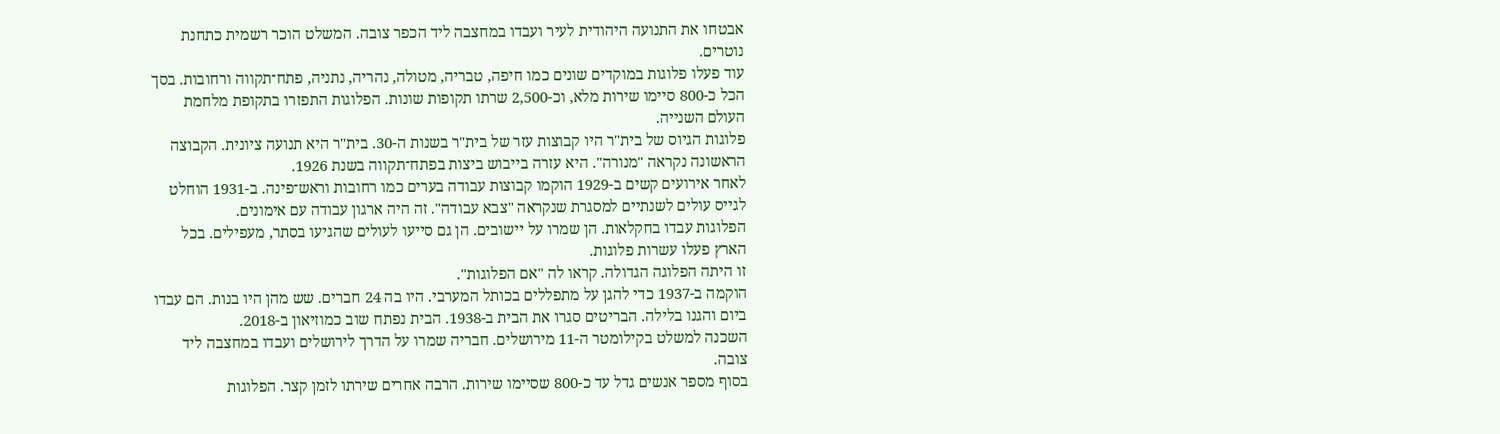אבטחו את התנועה היהודית לעיר ועבדו במחצבה ליד הכפר צובה. המשלט הוכר רשמית כתחנת נוטרים.
עוד פעלו פלוגות במוקדים שונים כמו חיפה, טבריה, מטולה, נהריה, נתניה, פתח־תקווה ורחובות. בסך הכל כ-800 סיימו שירות מלא, וכ-2,500 שרתו תקופות שונות. הפלוגות התפזרו בתקופת מלחמת העולם השנייה.
פלוגות הגיוס של בית"ר היו קבוצות עזר של בית"ר בשנות ה-30. בית"ר היא תנועה ציונית. הקבוצה הראשונה נקראה "מנורה". היא עזרה בייבוש ביצות בפתח־תקווה בשנת 1926.
לאחר אירועים קשים ב-1929 הוקמו קבוצות עבודה בערים כמו רחובות וראש־פינה. ב-1931 הוחלט לגייס עולים לשנתיים למסגרת שנקראה "צבא עבודה". זה היה ארגון עבודה עם אימונים.
הפלוגות עבדו בחקלאות. הן שמרו על יישובים. הן גם סייעו לעולים שהגיעו בסתר, מעפילים. בכל הארץ פעלו עשרות פלוגות.
זו היתה הפלוגה הגדולה. קראו לה "אם הפלוגות".
הוקמה ב-1937 כדי להגן על מתפללים בכותל המערבי. היו בה 24 חברים. שש מהן היו בנות. הם עבדו ביום והגנו בלילה. הבריטים סגרו את הבית ב-1938. הבית נפתח שוב כמוזיאון ב-2018.
השכנה למשלט בקילומטר ה-11 מירושלים. חבריה שמרו על הדרך לירושלים ועבדו במחצבה ליד צובה.
בסוף מספר אנשים גדל עד כ-800 שסיימו שירות. הרבה אחרים שירתו לזמן קצר. הפלוגות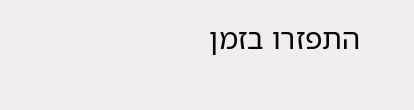התפזרו בזמן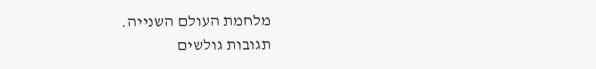מלחמת העולם השנייה.
תגובות גולשים